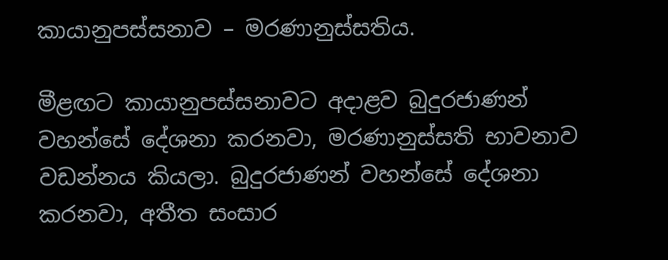කායානුපස්‌සනාව – මරණානුස්සතිය.

මීළඟට කායානුපස්‌සනාවට අදාළව බුදුරජාණන් වහන්සේ දේශනා කරනවා, මරණානුස්‌සති භාවනාව වඩන්නය කියලා. බුදුරජාණන් වහන්සේ දේශනා කරනවා, අතීත සංසාර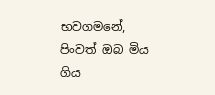භවගමනේ, පිංවත් ඔබ මිය ගිය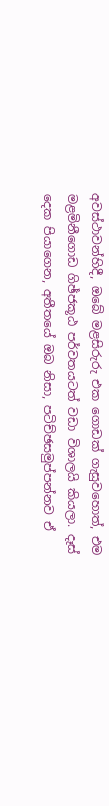අවස්‌ථාවන්හිදී, ඔබේ මළසිරුරු එක ගොඩක්‌ ගැසුවහොත්, එම මළමිනීගොඩ ගිඡ්ජකූඨ පර්වතයටත් වඩා විශාලයි කියලා. දෑස්‌ දෙක පියාගෙන, අතීතයේ ඔබ නිසා, පටිච්ඡසමුප්පන්නව ඒ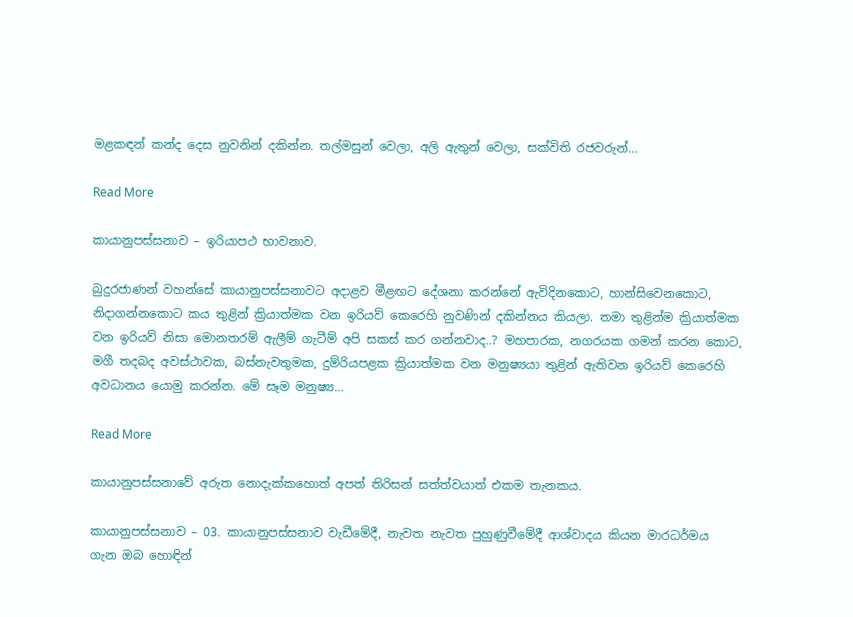මළකඳන් කන්ද දෙස නුවනින් දකින්න. තල්මසුන් වෙලා, අලි ඇතුන් වෙලා, සක්‌විති රජවරුන්…

Read More

කායානුපස්‌සනාව – ඉරියාපථ භාවනාව.

බුදුරජාණන් වහන්සේ කායානුපස්‌සනාවට අදාළව මීළඟට දේශනා කරන්නේ ඇවිදිනකොට, හාන්සිවෙනකොට, නිදාගන්නකොට කය තුළින් ක්‍රියාත්මක වන ඉරියව් කෙරෙහි නුවණින් දකින්නය කියලා. තමා තුළින්ම ක්‍රියාත්මක වන ඉරියව් නිසා මොනතරම් ඇලීම් ගැටීම් අපි සකස්‌ කර ගන්නවාද..? මහපාරක, නගරයක ගමන් කරන කොට, මගී තදබද අවස්‌ථාවක, බස්‌නැවතුමක, දුම්රියපළක ක්‍රියාත්මක වන මනුෂ්‍යයා තුළින් ඇතිවන ඉරියව් කෙරෙහි අවධානය යොමු කරන්න. මේ සෑම මනුෂ්‍ය…

Read More

කායානුපස්සනාවේ අරුත නොදැක්කහොත් අපත් තිරිසන් සත්ත්වයාත් එකම තැනකය.

කායානුපස්‌සනාව – 03. කායානුපස්‌සනාව වැඩීමේදී, නැවත නැවත පුහුණුවීමේදී ආශ්වාදය කියන මාරධර්මය ගැන ඔබ හොඳින්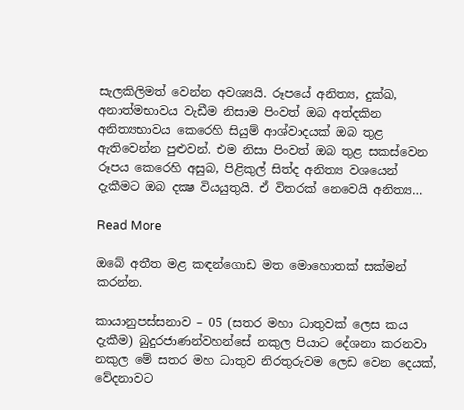සැලකිලිමත් වෙන්න අවශ්‍යයි. රූපයේ අනිත්‍ය, දුක්‌ඛ, අනාත්මභාවය වැඩීම නිසාම පිංවත් ඔබ අත්දකින අනිත්‍යභාවය කෙරෙහි සියුම් ආශ්වාදයක්‌ ඔබ තුළ ඇතිවෙන්න පුළුවන්. එම නිසා පිංවත් ඔබ තුළ සකස්‌වෙන රූපය කෙරෙහි අසුබ, පිළිකුල් සිත්ද අනිත්‍ය වශයෙන් දැකීමට ඔබ දක්‍ෂ වියයුතුයි. ඒ විතරක්‌ නෙවෙයි අනිත්‍ය…

Read More

ඔබේ අතීත මළ කඳන්ගොඩ මත මොහොතක් සක්මන් කරන්න.

කායානුපස්‌සනාව – 05 (සතර මහා ධාතුවක් ලෙස කය දැකීම) බුදුරජාණන්වහන්සේ නකුල පියාට දේශනා කරනවා නකුල මේ සතර මහ ධාතුව නිරතුරුවම ලෙඩ වෙන දෙයක්‌, වේදනාවට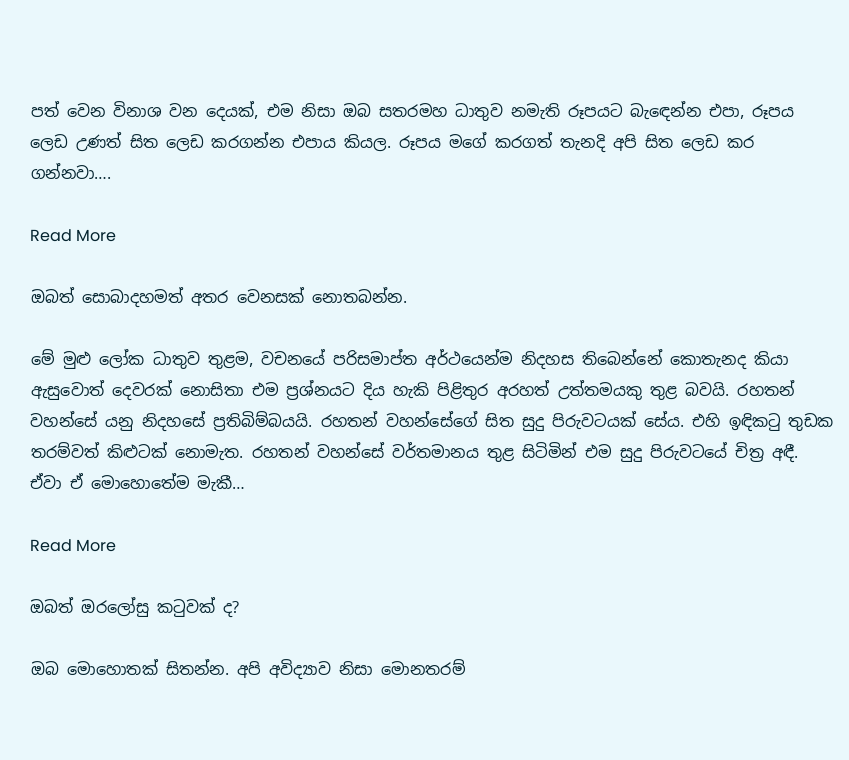පත් වෙන විනාශ වන දෙයක්‌, එම නිසා ඔබ සතරමහ ධාතුව නමැති රූපයට බැඳෙන්න එපා, රූපය ලෙඩ උණත් සිත ලෙඩ කරගන්න එපාය කියල. රූපය මගේ කරගත් තැනදි අපි සිත ලෙඩ කර ගන්නවා….

Read More

ඔබත් සොබාදහමත් අතර වෙනසක් නොතබන්න.

මේ මුළු ලෝක ධාතුව තුළම, වචනයේ පරිසමාප්ත අර්ථයෙන්ම නිදහස තිබෙන්නේ කොතැනද කියා ඇසුවොත් දෙවරක්‌ නොසිතා එම ප්‍රශ්නයට දිය හැකි පිළිතුර අරහත් උත්තමයකු තුළ බවයි. රහතන් වහන්සේ යනු නිදහසේ ප්‍රතිබිම්බයයි. රහතන් වහන්සේගේ සිත සුදු පිරුවටයක්‌ සේය. එහි ඉඳිකටු තුඩක තරම්වත් කිළුටක්‌ නොමැත. රහතන් වහන්සේ වර්තමානය තුළ සිටිමින් එම සුදු පිරුවටයේ චිත්‍ර අඳී. ඒවා ඒ මොහොතේම මැකී…

Read More

ඔබත් ඔරලෝසු කටුවක් ද?

ඔබ මොහොතක්‌ සිතන්න. අපි අවිද්‍යාව නිසා මොනතරම්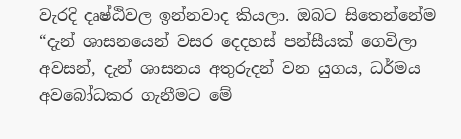වැරදි දෘෂ්ඨිවල ඉන්නවාද කියලා. ඔබට සිතෙන්නේම “දැන් ශාසනයෙන් වසර දෙදහස්‌ පන්සීයක්‌ ගෙවිලා අවසන්, දැන් ශාසනය අතුරුදන් වන යුගය, ධර්මය අවබෝධකර ගැනීමට මේ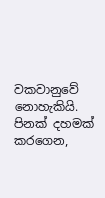වකවානුවේ නොහැකියි. පිනක්‌ දහමක්‌ කරගෙන,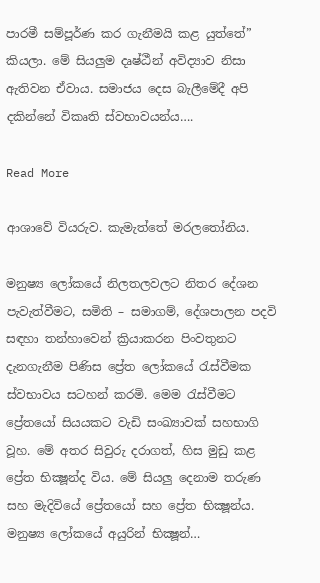පාරමී සම්පූර්ණ කර ගැනීමයි කළ යුත්තේ” කියලා. මේ සියලුම දෘෂ්ඨීන් අවිද්‍යාව නිසා ඇතිවන ඒවාය. සමාජය දෙස බැලීමේදී අපි දකින්නේ විකෘති ස්‌වභාවයන්ය….

Read More

ආශාවේ වියරුව. කැමැත්තේ මරලතෝනිය.

මනුෂ්‍ය ලෝකයේ නිලතලවලට නිතර දේශන පැවැත්වීමට, සමිති – සමාගම්, දේශපාලන පදවි සඳහා තන්හාවෙන් ක්‍රියාකරන පිංවතුනට දැනගැනීම පිණිස ප්‍රේත ලෝකයේ රැස්‌වීමක ස්‌වභාවය සටහන් කරමි. මෙම රැස්‌වීමට ප්‍රේතයෝ සියයකට වැඩි සංඛ්‍යාවක්‌ සහභාගි වූහ. මේ අතර සිවුරු දරාගත්, හිස මුඩු කළ ප්‍රේත භික්‍ෂූන්ද විය. මේ සියලු දෙනාම තරුණ සහ මැදිවියේ ප්‍රේතයෝ සහ ප්‍රේත භික්‍ෂූන්ය. මනුෂ්‍ය ලෝකයේ අයුරින් භික්‍ෂූන්…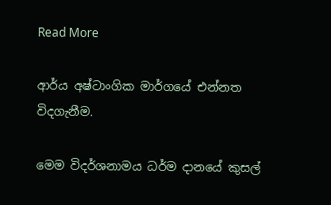Read More

ආර්ය අෂ්ටාංගික මාර්ගයේ එන්නත විදගැනීම.

මෙම විදර්ශනාමය ධර්ම දානයේ කුසල්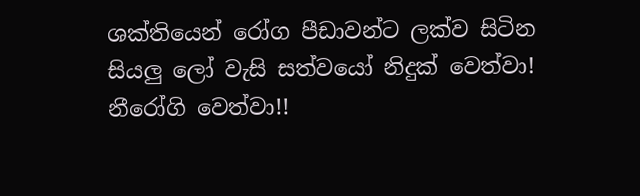ශක්තියෙන් රෝග පීඩාවන්ට ලක්ව සිටින සියලු ලෝ වැසි සත්වයෝ නිදුක් වෙත්වා! නීරෝගි වෙත්වා!!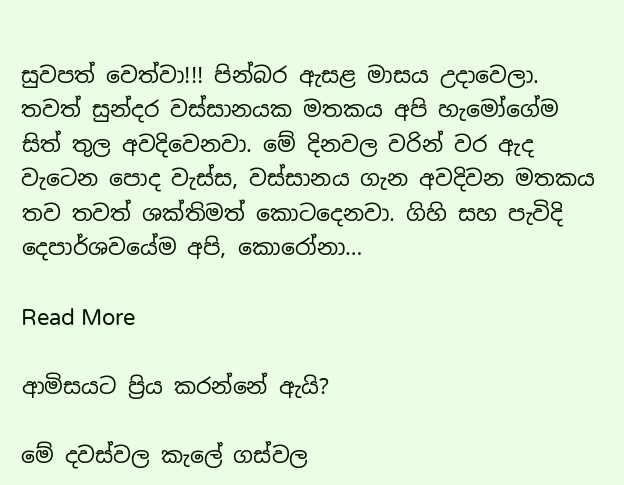සුවපත් වෙත්වා!!! පින්බර ඇසළ මාසය උදාවෙලා. තවත් සුන්දර වස්සානයක මතකය අපි හැමෝගේම සිත් තුල අවදිවෙනවා. මේ දිනවල වරින් වර ඇද වැටෙන පොද වැස්ස, වස්සානය ගැන අවදිවන මතකය තව තවත් ශක්තිමත් කොටදෙනවා. ගිහි සහ පැවිදි දෙපාර්ශවයේම අපි, කොරෝනා…

Read More

ආමිසයට ප්‍රිය කරන්නේ ඇයි?

මේ දවස්වල කැලේ ගස්වල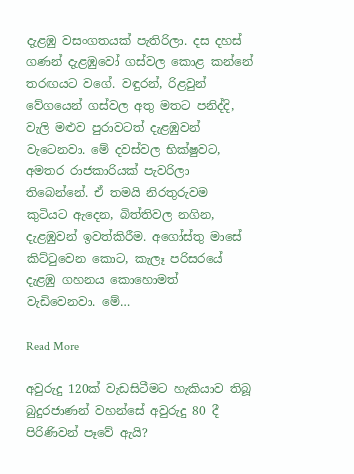දැළඹු වසංගතයක් පැතිරිලා. දස දහස් ගණන් දැළඹුවෝ ගස්වල කොළ කන්නේ තරඟයට වගේ. වඳුරන්, රිළවුන් වේගයෙන් ගස්වල අතු මතට පනිද්දි, වැලි මළුව පුරාවටත් දැළඹුවන් වැටෙනවා. මේ දවස්වල භික්ෂුවට, අමතර රාජකාරියක් පැවරිලා තිබෙන්නේ. ඒ තමයි නිරතුරුවම කුටියට ඇදෙන, බිත්තිවල නගින, දැළඹුවන් ඉවත්කිරීම. අගෝස්තු මාසේ කිට්ටුවෙන කොට, කැලෑ පරිසරයේ දැළඹු ගහනය කොහොමත් වැඩිවෙනවා. මේ…

Read More

අවුරුදු 120ක් වැඩසිටීමට හැකියාව තිබූ බුදුරජාණන් වහන්සේ අවුරුදු 80 දී පිරිණිවන් පෑවේ ඇයි?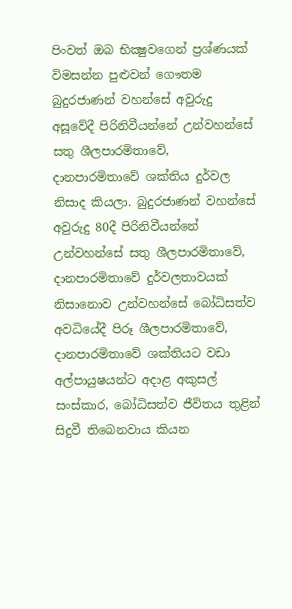පිංවත් ඔබ භික්‍ෂුවගෙන් ප්‍රශ්ණයක්‌ විමසන්න පුළුවන් ගෞතම බුදුරජාණන් වහන්සේ අවුරුදු අසූවේදී පිරිනිවීයන්නේ උන්වහන්සේ සතු ශීලපාරමිතාවේ, දානපාරමිතාවේ ශක්‌තිය දුර්වල නිසාද කියලා. බුදුරජාණන් වහන්සේ අවුරුදු 80දී පිරිනිවීයන්නේ උන්වහන්සේ සතු ශීලපාරමිතාවේ, දානපාරමිතාවේ දුර්වලතාවයක්‌ නිසානොව උන්වහන්සේ බෝධිසත්ව අවධියේදී පිරූ ශීලපාරමිතාවේ, දානපාරමිතාවේ ශක්‌තියට වඩා අල්පායුෂයන්ට අදාළ අකුසල් සංස්‌කාර, බෝධිසත්ව ජීවිතය තුළින් සිදුවී තිබෙනවාය කියන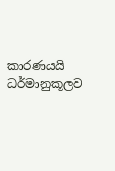කාරණයයි ධර්මානුකූලව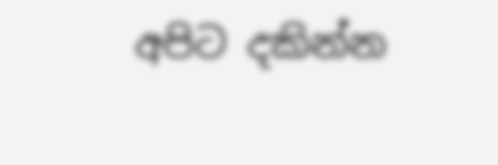අපිට දකින්න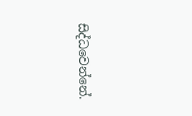සිද්ධවෙන්නේ.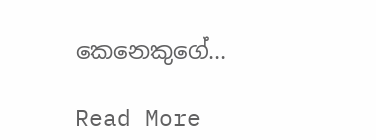කෙනෙකුගේ…

Read More